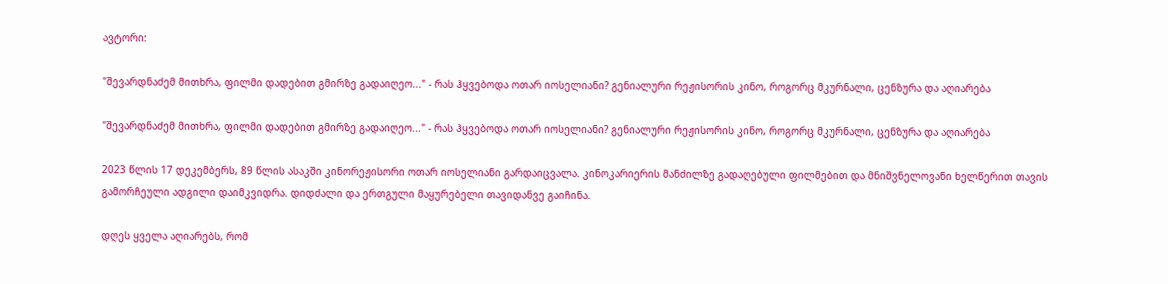ავტორი:

"შევარდნაძემ მითხრა, ფილმი დადებით გმირზე გადაიღეო..." - რას ჰყვებოდა ოთარ იოსელიანი? გენიალური რეჟისორის კინო, როგორც მკურნალი, ცენზურა და აღიარება

"შევარდნაძემ მითხრა, ფილმი დადებით გმირზე გადაიღეო..." - რას ჰყვებოდა ოთარ იოსელიანი? გენიალური რეჟისორის კინო, როგორც მკურნალი, ცენზურა და აღიარება

2023 წლის 17 დეკემბერს, 89 წლის ასაკში კინორეჟისორი ოთარ იოსელიანი გარდაიცვალა. კინოკარიერის მანძილზე გადაღებული ფილმებით და მნიშვნელოვანი ხელწერით თავის გამორჩეული ადგილი დაიმკვიდრა. დიდძალი და ერთგული მაყურებელი თავიდანვე გაიჩინა.

დღეს ყველა აღიარებს, რომ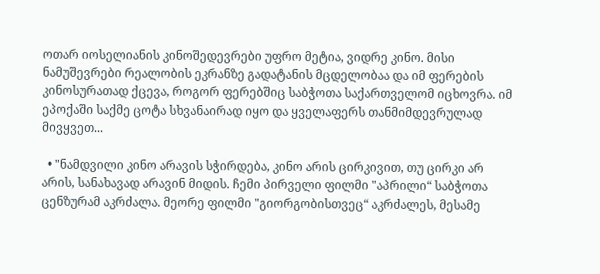ოთარ იოსელიანის კინოშედევრები უფრო მეტია, ვიდრე კინო. მისი ნამუშევრები რეალობის ეკრანზე გადატანის მცდელობაა და იმ ფერების კინოსურათად ქცევა, როგორ ფერებშიც საბჭოთა საქართველომ იცხოვრა. იმ ეპოქაში საქმე ცოტა სხვანაირად იყო და ყველაფერს თანმიმდევრულად მივყვეთ...

  • "ნამდვილი კინო არავის სჭირდება, კინო არის ცირკივით, თუ ცირკი არ არის, სანახავად არავინ მიდის. ჩემი პირველი ფილმი "აპრილი“ საბჭოთა ცენზურამ აკრძალა. მეორე ფილმი "გიორგობისთვეც“ აკრძალეს, მესამე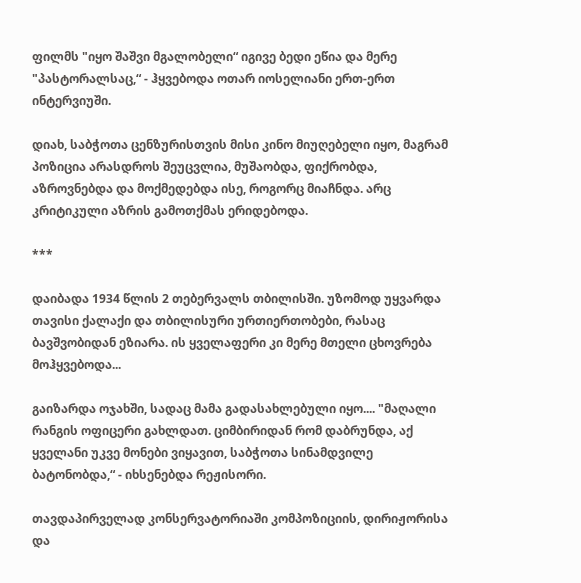ფილმს "იყო შაშვი მგალობელი“ იგივე ბედი ეწია და მერე "პასტორალსაც,“ - ჰყვებოდა ოთარ იოსელიანი ერთ-ერთ ინტერვიუში.

დიახ, საბჭოთა ცენზურისთვის მისი კინო მიუღებელი იყო, მაგრამ პოზიცია არასდროს შეუცვლია, მუშაობდა, ფიქრობდა, აზროვნებდა და მოქმედებდა ისე, როგორც მიაჩნდა. არც კრიტიკული აზრის გამოთქმას ერიდებოდა.

***

დაიბადა 1934 წლის 2 თებერვალს თბილისში. უზომოდ უყვარდა თავისი ქალაქი და თბილისური ურთიერთობები, რასაც ბავშვობიდან ეზიარა. ის ყველაფერი კი მერე მთელი ცხოვრება მოჰყვებოდა...

გაიზარდა ოჯახში, სადაც მამა გადასახლებული იყო.... "მაღალი რანგის ოფიცერი გახლდათ. ციმბირიდან რომ დაბრუნდა, აქ ყველანი უკვე მონები ვიყავით, საბჭოთა სინამდვილე ბატონობდა,“ - იხსენებდა რეჟისორი.

თავდაპირველად კონსერვატორიაში კომპოზიციის, დირიჟორისა და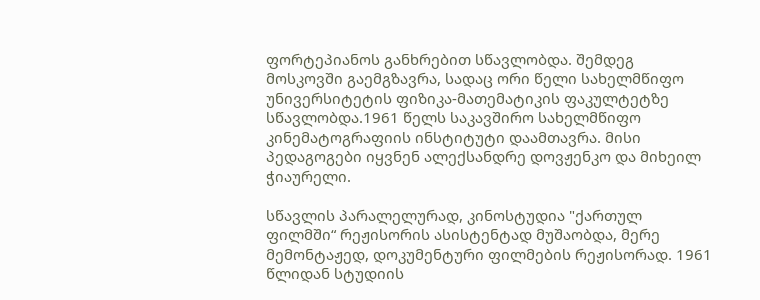ფორტეპიანოს განხრებით სწავლობდა. შემდეგ მოსკოვში გაემგზავრა, სადაც ორი წელი სახელმწიფო უნივერსიტეტის ფიზიკა-მათემატიკის ფაკულტეტზე სწავლობდა.1961 წელს საკავშირო სახელმწიფო კინემატოგრაფიის ინსტიტუტი დაამთავრა. მისი პედაგოგები იყვნენ ალექსანდრე დოვჟენკო და მიხეილ ჭიაურელი.

სწავლის პარალელურად, კინოსტუდია "ქართულ ფილმში“ რეჟისორის ასისტენტად მუშაობდა, მერე მემონტაჟედ, დოკუმენტური ფილმების რეჟისორად. 1961 წლიდან სტუდიის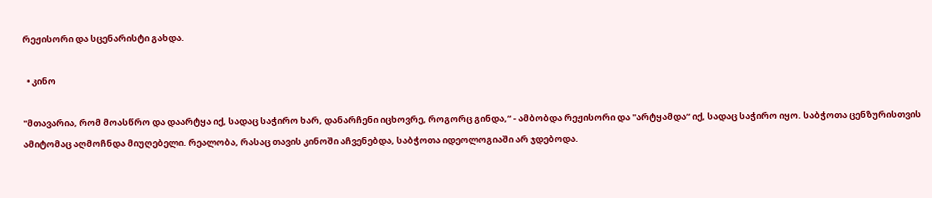რეჟისორი და სცენარისტი გახდა.

  • კინო

"მთავარია, რომ მოასწრო და დაარტყა იქ, სადაც საჭირო ხარ, დანარჩენი იცხოვრე, როგორც გინდა,“ - ამბობდა რეჟისორი და "არტყამდა“ იქ, სადაც საჭირო იყო. საბჭოთა ცენზურისთვის ამიტომაც აღმოჩნდა მიუღებელი. რეალობა, რასაც თავის კინოში აჩვენებდა, საბჭოთა იდეოლოგიაში არ ჯდებოდა.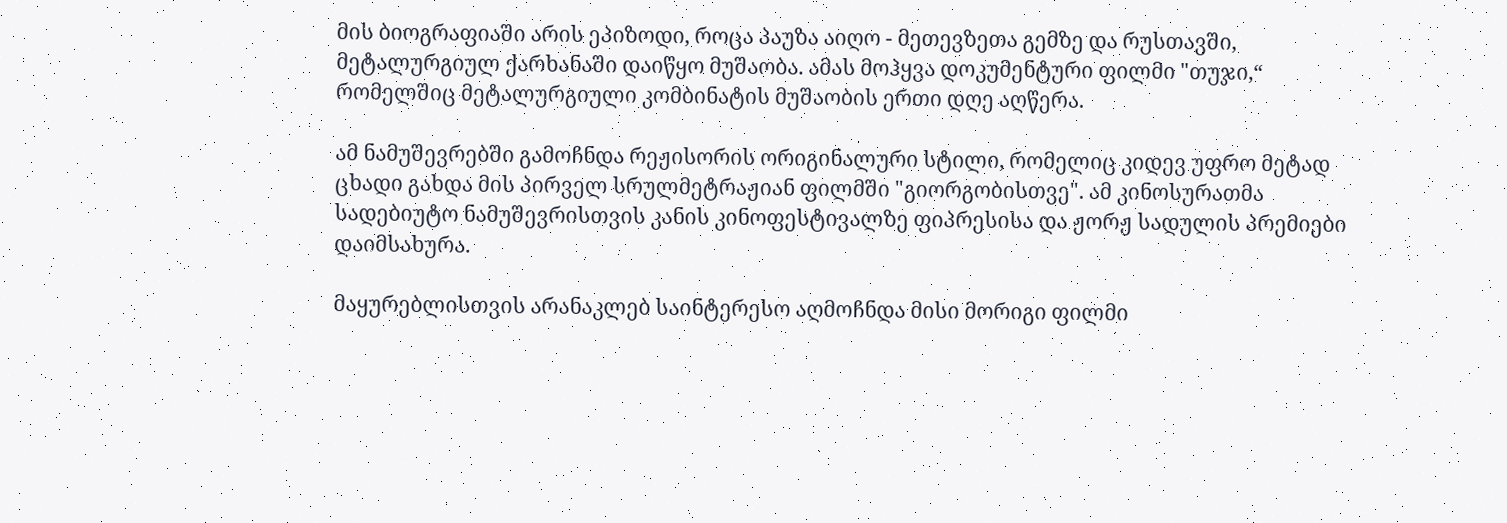მის ბიოგრაფიაში არის ეპიზოდი, როცა პაუზა აიღო - მეთევზეთა გემზე და რუსთავში, მეტალურგიულ ქარხანაში დაიწყო მუშაობა. ამას მოჰყვა დოკუმენტური ფილმი "თუჯი,“ რომელშიც მეტალურგიული კომბინატის მუშაობის ერთი დღე აღწერა.

ამ ნამუშევრებში გამოჩნდა რეჟისორის ორიგინალური სტილი, რომელიც კიდევ უფრო მეტად ცხადი გახდა მის პირველ სრულმეტრაჟიან ფილმში "გიორგობისთვე". ამ კინოსურათმა სადებიუტო ნამუშევრისთვის კანის კინოფესტივალზე ფიპრესისა და ჟორჟ სადულის პრემიები დაიმსახურა.

მაყურებლისთვის არანაკლებ საინტერესო აღმოჩნდა მისი მორიგი ფილმი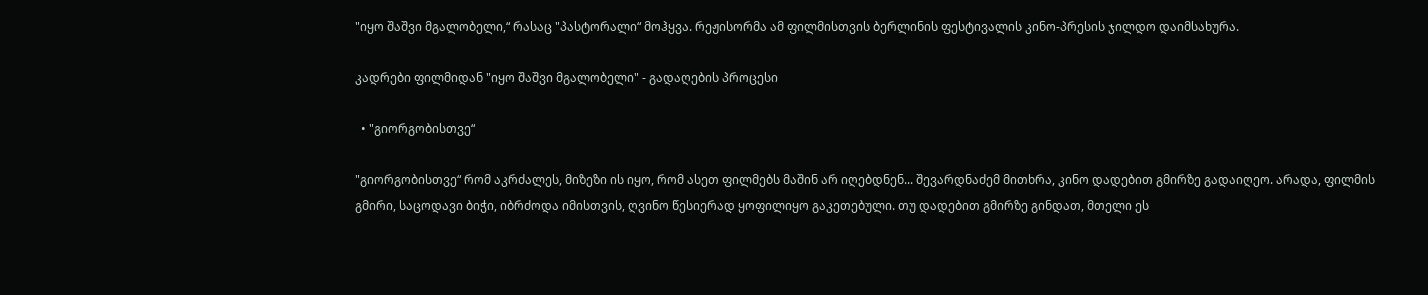"იყო შაშვი მგალობელი,“ რასაც "პასტორალი“ მოჰყვა. რეჟისორმა ამ ფილმისთვის ბერლინის ფესტივალის კინო-პრესის ჯილდო დაიმსახურა.

კადრები ფილმიდან "იყო შაშვი მგალობელი" - გადაღების პროცესი

  • "გიორგობისთვე“

"გიორგობისთვე“ რომ აკრძალეს, მიზეზი ის იყო, რომ ასეთ ფილმებს მაშინ არ იღებდნენ... შევარდნაძემ მითხრა, კინო დადებით გმირზე გადაიღეო. არადა, ფილმის გმირი, საცოდავი ბიჭი, იბრძოდა იმისთვის, ღვინო წესიერად ყოფილიყო გაკეთებული. თუ დადებით გმირზე გინდათ, მთელი ეს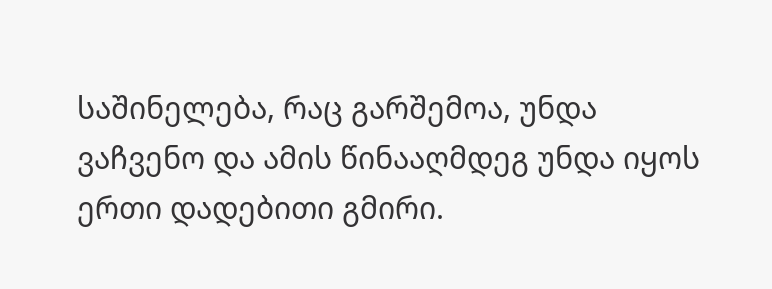საშინელება, რაც გარშემოა, უნდა ვაჩვენო და ამის წინააღმდეგ უნდა იყოს ერთი დადებითი გმირი.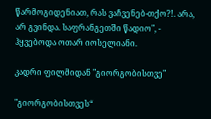წარმოგიდენიათ, რას ვაჩვენებ-თქო?!. არა, არ გვინდა. საფრანგეთში წადიო", - ჰყვებოდა ოთარ იოსელიანი.

კადრი ფილმიდან "გიორგობისთვე"

"გიორგობისთვეს“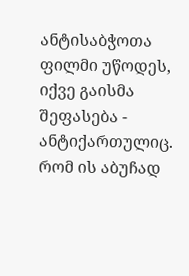ანტისაბჭოთა ფილმი უწოდეს, იქვე გაისმა შეფასება - ანტიქართულიც. რომ ის აბუჩად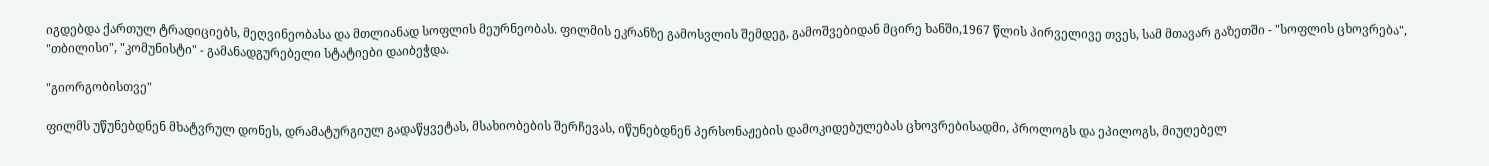იგდებდა ქართულ ტრადიციებს, მეღვინეობასა და მთლიანად სოფლის მეურნეობას. ფილმის ეკრანზე გამოსვლის შემდეგ, გამოშვებიდან მცირე ხანში,1967 წლის პირველივე თვეს, სამ მთავარ გაზეთში - "სოფლის ცხოვრება", "თბილისი", "კომუნისტი" - გამანადგურებელი სტატიები დაიბეჭდა.

"გიორგობისთვე"

ფილმს უწუნებდნენ მხატვრულ დონეს, დრამატურგიულ გადაწყვეტას, მსახიობების შერჩევას, იწუნებდნენ პერსონაჟების დამოკიდებულებას ცხოვრებისადმი, პროლოგს და ეპილოგს, მიუღებელ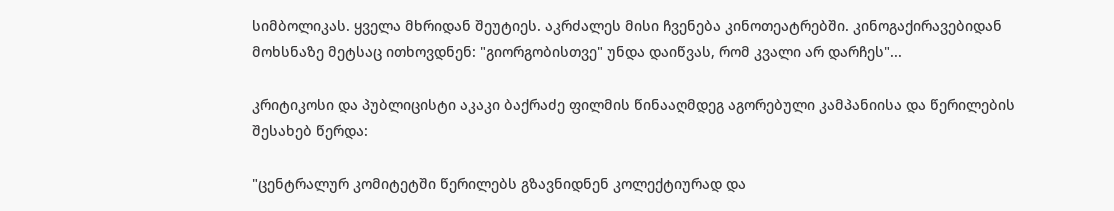სიმბოლიკას. ყველა მხრიდან შეუტიეს. აკრძალეს მისი ჩვენება კინოთეატრებში. კინოგაქირავებიდან მოხსნაზე მეტსაც ითხოვდნენ: "გიორგობისთვე" უნდა დაიწვას, რომ კვალი არ დარჩეს"...

კრიტიკოსი და პუბლიცისტი აკაკი ბაქრაძე ფილმის წინააღმდეგ აგორებული კამპანიისა და წერილების შესახებ წერდა:

"ცენტრალურ კომიტეტში წერილებს გზავნიდნენ კოლექტიურად და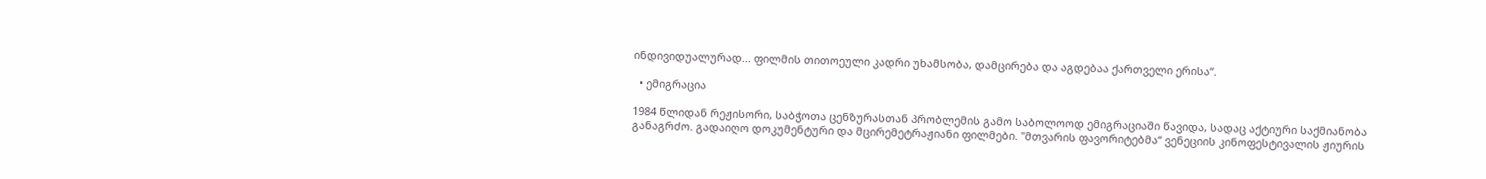ინდივიდუალურად... ფილმის თითოეული კადრი უხამსობა, დამცირება და აგდებაა ქართველი ერისა“.

  • ემიგრაცია

1984 წლიდან რეჟისორი, საბჭოთა ცენზურასთან პრობლემის გამო საბოლოოდ ემიგრაციაში წავიდა, სადაც აქტიური საქმიანობა განაგრძო. გადაიღო დოკუმენტური და მცირემეტრაჟიანი ფილმები. "მთვარის ფავორიტებმა“ ვენეციის კინოფესტივალის ჟიურის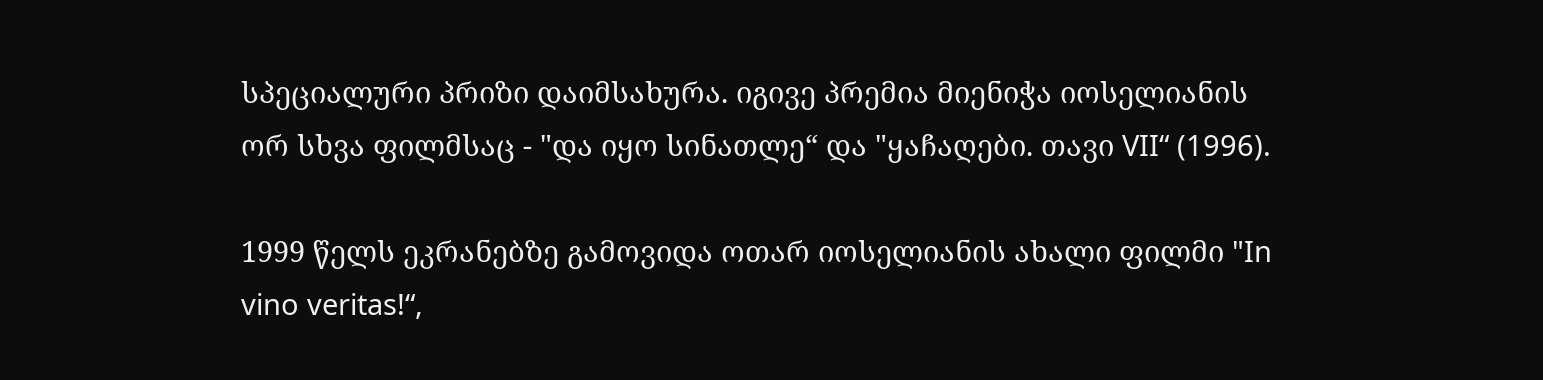სპეციალური პრიზი დაიმსახურა. იგივე პრემია მიენიჭა იოსელიანის ორ სხვა ფილმსაც - "და იყო სინათლე“ და "ყაჩაღები. თავი VII“ (1996).

1999 წელს ეკრანებზე გამოვიდა ოთარ იოსელიანის ახალი ფილმი "In vino veritas!“,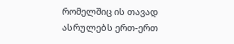რომელშიც ის თავად ასრულებს ერთ-ერთ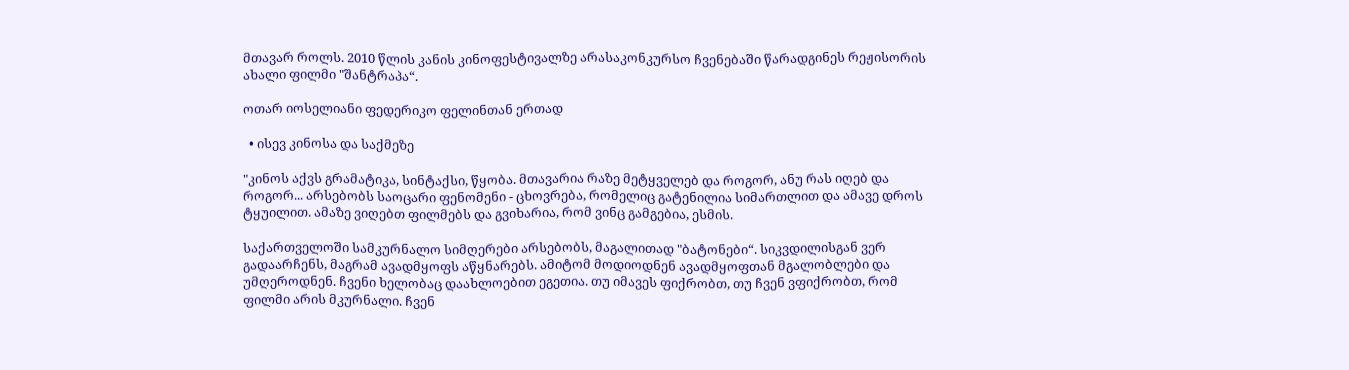მთავარ როლს. 2010 წლის კანის კინოფესტივალზე არასაკონკურსო ჩვენებაში წარადგინეს რეჟისორის ახალი ფილმი "შანტრაპა“.

ოთარ იოსელიანი ფედერიკო ფელინთან ერთად

  • ისევ კინოსა და საქმეზე

"კინოს აქვს გრამატიკა, სინტაქსი, წყობა. მთავარია რაზე მეტყველებ და როგორ, ანუ რას იღებ და როგორ... არსებობს საოცარი ფენომენი - ცხოვრება, რომელიც გატენილია სიმართლით და ამავე დროს ტყუილით. ამაზე ვიღებთ ფილმებს და გვიხარია, რომ ვინც გამგებია, ესმის.

საქართველოში სამკურნალო სიმღერები არსებობს, მაგალითად "ბატონები“. სიკვდილისგან ვერ გადაარჩენს, მაგრამ ავადმყოფს აწყნარებს. ამიტომ მოდიოდნენ ავადმყოფთან მგალობლები და უმღეროდნენ. ჩვენი ხელობაც დაახლოებით ეგეთია. თუ იმავეს ფიქრობთ, თუ ჩვენ ვფიქრობთ, რომ ფილმი არის მკურნალი. ჩვენ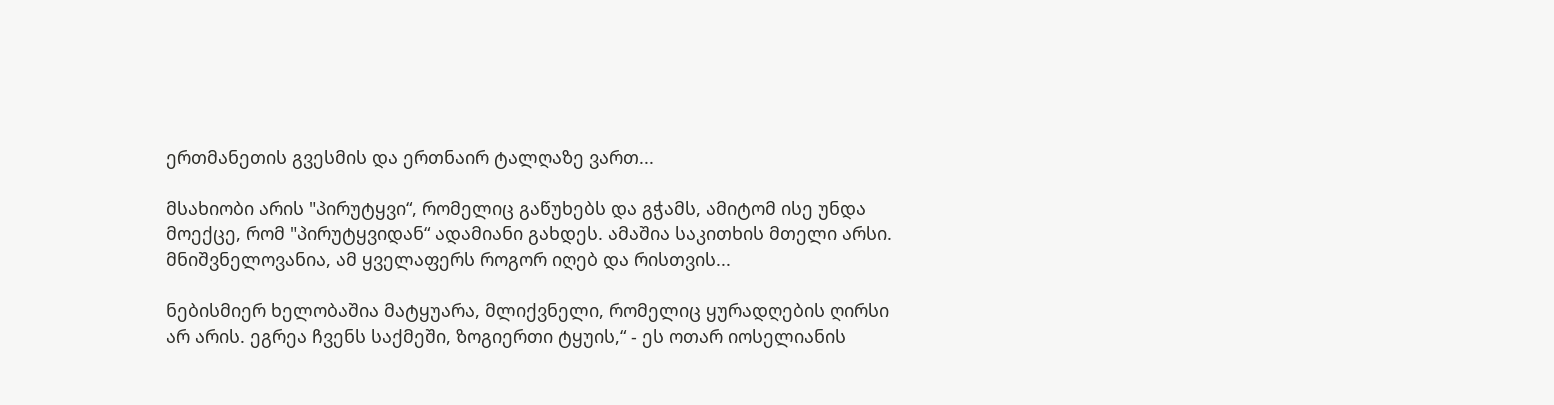ერთმანეთის გვესმის და ერთნაირ ტალღაზე ვართ...

მსახიობი არის "პირუტყვი“, რომელიც გაწუხებს და გჭამს, ამიტომ ისე უნდა მოექცე, რომ "პირუტყვიდან“ ადამიანი გახდეს. ამაშია საკითხის მთელი არსი. მნიშვნელოვანია, ამ ყველაფერს როგორ იღებ და რისთვის...

ნებისმიერ ხელობაშია მატყუარა, მლიქვნელი, რომელიც ყურადღების ღირსი არ არის. ეგრეა ჩვენს საქმეში, ზოგიერთი ტყუის,“ - ეს ოთარ იოსელიანის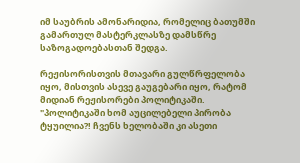იმ საუბრის ამონარიდია, რომელიც ბათუმში გამართულ მასტერკლასზე დამსწრე საზოგადოებასთან შედგა.

რეჟისორისთვის მთავარი გულწრფელობა იყო, მისთვის ასევე გაუგებარი იყო, რატომ მიდიან რეჟისორები პოლიტიკაში. "პოლიტიკაში ხომ აუცილებელი პირობა ტყუილია?! ჩვენს ხელობაში კი ასეთი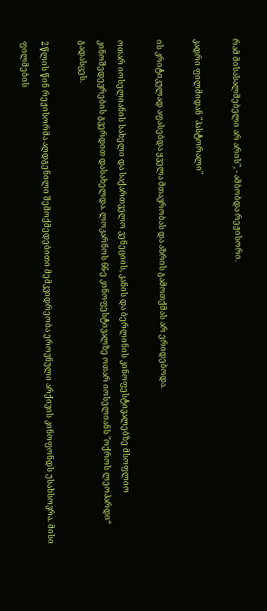რამ მისასალმებელი არ არის", - ამბობდა რეჟისორი.

კადრი ფილმიდან "პასტორალი"

ის კრიტიკულად აფასებდა ყველა მთავრობას და აზრის გამოთქმას არ ერიდებოდა.

ოთარ იოსელიანის სახელი და საქართველო ვენეციის, კანის და ბერლინის კინოფესტივალებზე მსოფლიო კინოშედევრების გვერდით დასახელდა. ლოკარნოს 66-ე კინოფესტივალზე ოთარ იოსელიანს "ოქროს ლეოპარდი“ გადასცეს.

2 წლის წინ რეჟისორმა აღდგენილი შემოქმედებითი მემკვიდრეობა ეროვნული არქივის კინოფონდს უსახსოვრა. მისი ფილმების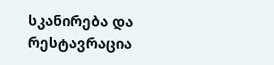სკანირება და რესტავრაცია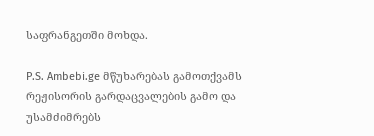საფრანგეთში მოხდა.

P.S. Ambebi.ge მწუხარებას გამოთქვამს რეჟისორის გარდაცვალების გამო და უსამძიმრებს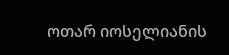ოთარ იოსელიანის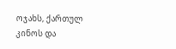ოჯახს, ქართულ კინოს და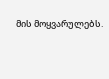მის მოყვარულებს.